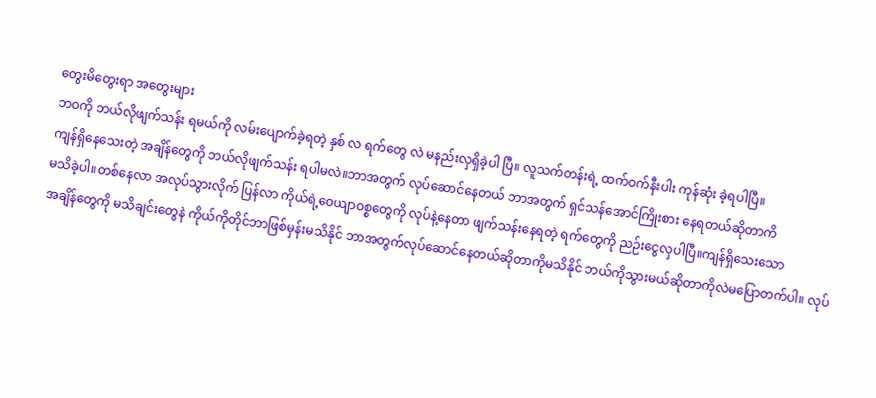တွေးမိတွေးရာ အတွေးများ
ဘဝကို ဘယ်လိုဖျက်သန်း ရမယ်ကို လမ်းပျောက်ခဲ့ရတဲ့ နှစ် လ ရက်တွေ လဲ မနည်းလှရှိခဲ့ပါ ပြီ။ လူသက်တန်းရဲ့ ထက်ဝက်နီးပါး ကုန်ဆုံး ခဲ့ရပါပြီ။
ကျန်ရှိနေသေးတဲ့ အချိန်တွေကို ဘယ်လိုဖျက်သန်း ရပါမလဲ။ဘာအတွက် လုပ်ဆောင်နေတယ် ဘာအတွက် ရှင်သန်အောင်ကြိုးစား နေရတယ်ဆိုတာကိ
မသိခဲ့ပါ။တစ်နေလာ အလုပ်သွားလိုက် ပြန်လာ ကိုယ်ရဲ့ဝေယျာဝစ္စတွေကို လုပ်နဲ့နေတာ ဖျက်သန်းနေရတဲ့ ရက်တွေကို ညဉ်းငွေလှပါပြီ။ကျန်ရှိသေးသော
အချိန်တွေကို မသိချင်းတွေနဲ ကိုယ်ကိုတိုင်ဘာဖြစ်မှန်းမသိနိုင် ဘာအတွက်လုပ်ဆောင်နေတယ်ဆိုတာကိုမသိနိုင် ဘယ်ကိုသွားမယ်ဆိုတာကိုလဲမပြောတက်ပါ။ လုပ်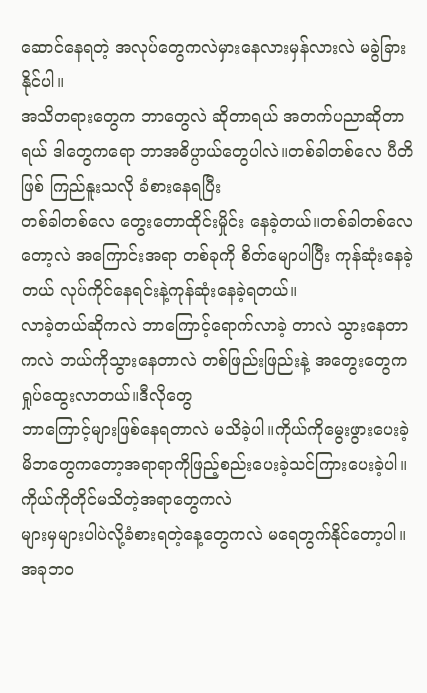ဆောင်နေရတဲ့ အလုပ်တွေကလဲမှားနေလားမှန်လားလဲ မခွဲခြားနိုင်ပါ။
အသိတရားတွေက ဘာတွေလဲ ဆိုတာရယ် အတက်ပညာဆိုတာရယ် ဒါတွေကရော ဘာအဓိပ္ပာယ်တွေပါလဲ။တစ်ခါတစ်လေ ပီတိဖြစ် ကြည်နူးသလို ခံစားနေရပြီး
တစ်ခါတစ်လေ တွေးတောထိုင်းမှိုင်း နေခဲ့တယ်။တစ်ခါတစ်လေတော့လဲ အကြောင်းအရာ တစ်ခုကို စိတ်မျောပါပြီး ကုန်ဆုံးနေခဲ့တယ် လုပ်ကိုင်နေရင်းနဲ့ကုန်ဆုံးနေခဲ့ရတယ်။
လာခဲ့တယ်ဆိုကလဲ ဘာကြောင့်ရောက်လာခဲ့ တာလဲ သွားနေတာကလဲ ဘယ်ကိုသွားနေတာလဲ တစ်ဖြည်းဖြည်းနဲ့ အတွေးတွေက ရှုပ်ထွေးလာတယ်။ဒီလိုတွေ
ဘာကြောင့်များဖြစ်နေရတာလဲ မသိခဲ့ပါ။ကိုယ်ကိုမွေးဖွားပေးခဲ့ မိဘတွေကတော့အရာရာကိုဖြည့်စည်းပေးခဲ့သင်ကြားပေးခဲ့ပါ။ကိုယ်ကိုတိုင်မသိတဲ့အရာတွေကလဲ
များမှများပါပဲလို့ခံစားရတဲ့နေ့တွေကလဲ မရေတွက်နိုင်တော့ပါ။ အခုဘဝ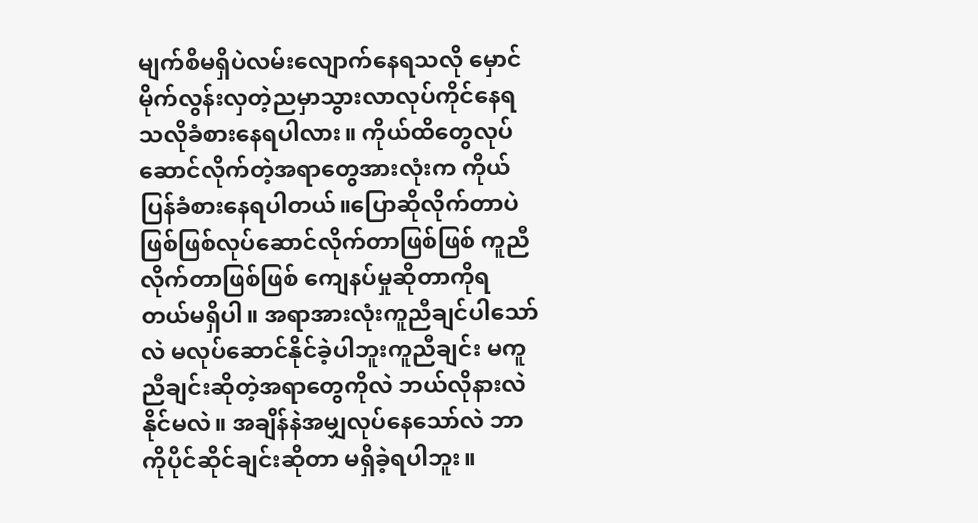မျက်စိမရှိပဲလမ်းလျောက်နေရသလို မှောင်မိုက်လွန်းလှတဲ့ညမှာသွားလာလုပ်ကိုင်နေရသလိုခံစားနေရပါလား။ ကိုယ်ထိတွေလုပ်ဆောင်လိုက်တဲ့အရာတွေအားလုံးက ကိုယ်ပြန်ခံစားနေရပါတယ်။ပြောဆိုလိုက်တာပဲ ဖြစ်ဖြစ်လုပ်ဆောင်လိုက်တာဖြစ်ဖြစ် ကူညီလိုက်တာဖြစ်ဖြစ် ကျေနပ်မှုဆိုတာကိုရတယ်မရှိပါ။ အရာအားလုံးကူညီချင်ပါသော်လဲ မလုပ်ဆောင်နိုင်ခဲ့ပါဘူးကူညီချင်း မကူညီချင်းဆိုတဲ့အရာတွေကိုလဲ ဘယ်လိုနားလဲနိုင်မလဲ။ အချိန်နဲအမျှလုပ်နေသော်လဲ ဘာကိုပိုင်ဆိုင်ချင်းဆိုတာ မရှိခဲ့ရပါဘူး။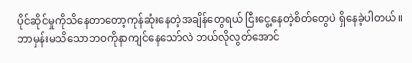ပိုင်ဆိုင်မှုကိုသိနေတာတော့ကုန်ဆုံးနေတဲ့အချိန်တွေရယ် ငြီးငွေ့နေတဲ့စိတ်တွေပဲ ရှိနေခဲ့ပါတယ်။ဘာမှန်းမသိသောဘဝကိုနာကျင်နေသော်လဲ ဘယ်လိုလွတ်အောင်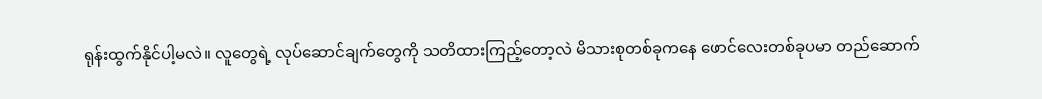ရုန်းထွက်နိုင်ပါ့မလဲ။ လူတွေရဲ့ လုပ်ဆောင်ချက်တွေကို သတိထားကြည့်တော့လဲ မိသားစုတစ်ခုကနေ ဖောင်လေးတစ်ခုပမာ တည်ဆောက်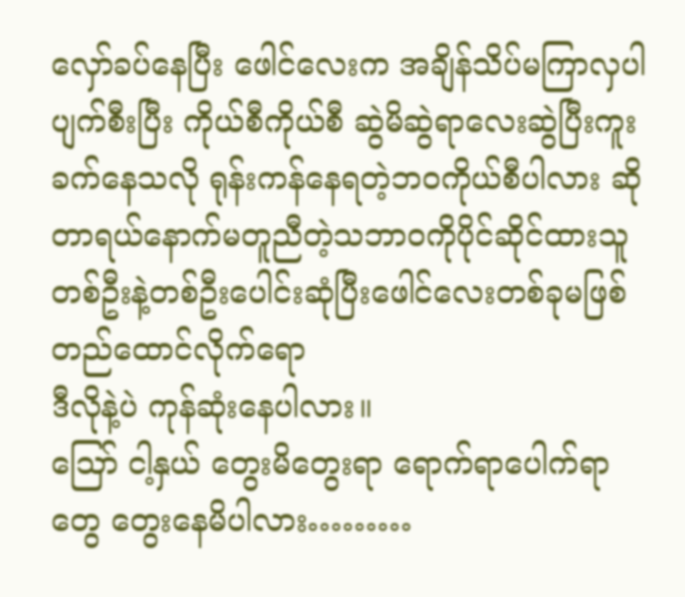လှော်ခပ်နေပြီး ဖေါင်လေးက အချိန်သိပ်မကြာလှပါ ပျက်စီးပြီး ကိုယ်စီကိုယ်စီ ဆွဲမိဆွဲရာလေးဆွဲပြီးကူးခက်နေသလို ရုန်းကန်နေရတဲ့ဘဝကိုယ်စီပါလား ဆိုတာရယ်နောက်မတူညီတဲ့သဘာဝကိုပိုင်ဆိုင်ထားသူတစ်ဦးနဲ့တစ်ဦးပေါင်းဆုံပြီးဖေါင်လေးတစ်ခုမဖြစ်တည်ထောင်လိုက်ရော
ဒီလိုနဲ့ပဲ ကုန်ဆုံးနေပါလား။
ဪ ငါ့နှယ် တွေးမိတွေးရာ ရောက်ရာပေါက်ရာတွေ တွေးနေမိပါလား………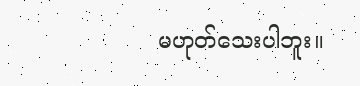မဟုတ်သေးပါဘူး။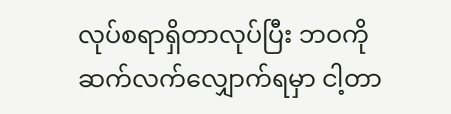လုပ်စရာရှိတာလုပ်ပြီး ဘဝကို ဆက်လက်လျှောက်ရမှာ ငါ့တာ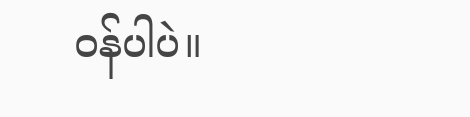ဝန်ပါပဲ။